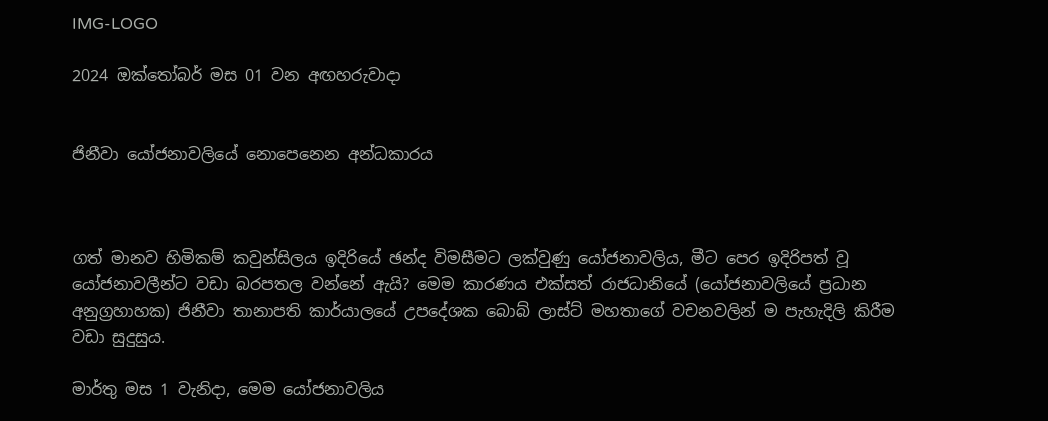IMG-LOGO

2024 ඔක්තෝබර් මස 01 වන අඟහරුවාදා


ජිනීවා යෝජනාවලියේ නොපෙනෙන අන්ධකාරය



ගත් මානව හිමිකම් කවුන්සිලය ඉදිරියේ ඡන්ද විමසීමට ලක්වුණු යෝජනාවලිය, මීට පෙර ඉදිරිපත් වූ යෝජනාවලීන්ට වඩා බරපතල වන්නේ ඇයි? මෙම කාරණය එක්සත් රාජධානියේ (යෝජනාවලියේ ප්‍රධාන අනුග්‍රහාහක) ජිනීවා තානාපති කාර්යාලයේ උපදේශක බොබ් ලාස්ට් මහතාගේ වචනවලින් ම පැහැදිලි කිරීම වඩා සුදුසුය.

මාර්තු මස 1 වැනිදා, මෙම යෝජනාවලිය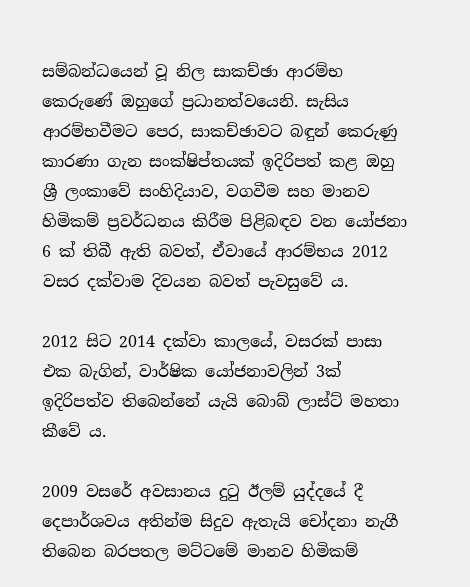සම්බන්ධයෙන් වූ නිල සාකච්ඡා ආරම්භ කෙරුණේ ඔහුගේ ප්‍රධානත්වයෙනි. සැසිය ආරම්භවීමට පෙර, සාකච්ඡාවට බඳුන් කෙරුණු කාරණා ගැන සංක්ෂිප්තයක් ඉදිරිපත් කළ ඔහු ශ්‍රී ලංකාවේ සංහිදියාව, වගවීම සහ මානව හිමිකම් ප්‍රවර්ධනය කිරීම පිළිබඳව වන යෝජනා 6 ක් තිබී ඇති බවත්, ඒවායේ ආරම්භය 2012 වසර දක්වාම දිවයන බවත් පැවසුවේ ය.

2012 සිට 2014 දක්වා කාලයේ, වසරක් පාසා එක බැගින්, වාර්ෂික යෝජනාවලින් 3ක් ඉදිරිපත්ව තිබෙන්නේ යැයි බොබ් ලාස්ට් මහතා කීවේ ය.

2009 වසරේ අවසානය දුටු ඊලම් යුද්දයේ දී දෙපාර්ශවය අතින්ම සිදුව ඇතැයි චෝදනා නැගී තිබෙන බරපතල මට්ටමේ මානව හිමිකම්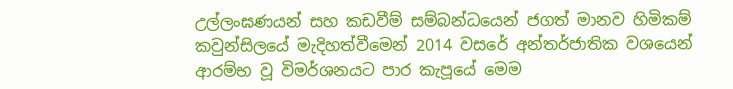උල්ලංඝණයන් සහ කඩවීම් සම්බන්ධයෙන් ජගත් මානව හිමිකම් කවුන්සිලයේ මැදිහත්වීමෙන් 2014 වසරේ අන්තර්ජාතික වශයෙන් ආරම්භ වූ විමර්ශනයට පාර කැපූයේ මෙම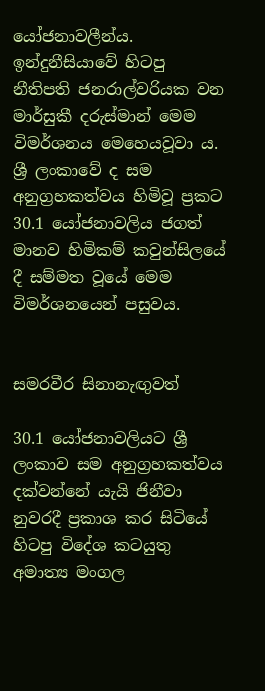යෝජනාවලීන්ය. ඉන්දුනීසියාවේ හිටපු නීතිපති ජනරාල්වරියක වන මාර්සුකී දරුස්මාන් මෙම විමර්ශනය මෙහෙයවූවා ය. ශ්‍රී ලංකාවේ ද සම අනුග්‍රහකත්වය හිමිවූ ප්‍රකට 30.1 යෝජනාවලිය ජගත් මානව හිමිකම් කවුන්සිලයේ දී සම්මත වූයේ මෙම විමර්ශනයෙන් පසුවය.


සමරවීර සිනානැඟුවත්

30.1 යෝජනාවලියට ශ්‍රී ලංකාව සම අනුග්‍රහකත්වය දක්වන්නේ යැයි ජිනීවා නුවරදී ප්‍රකාශ කර සිටියේ හිටපු විදේශ කටයුතු අමාත්‍ය මංගල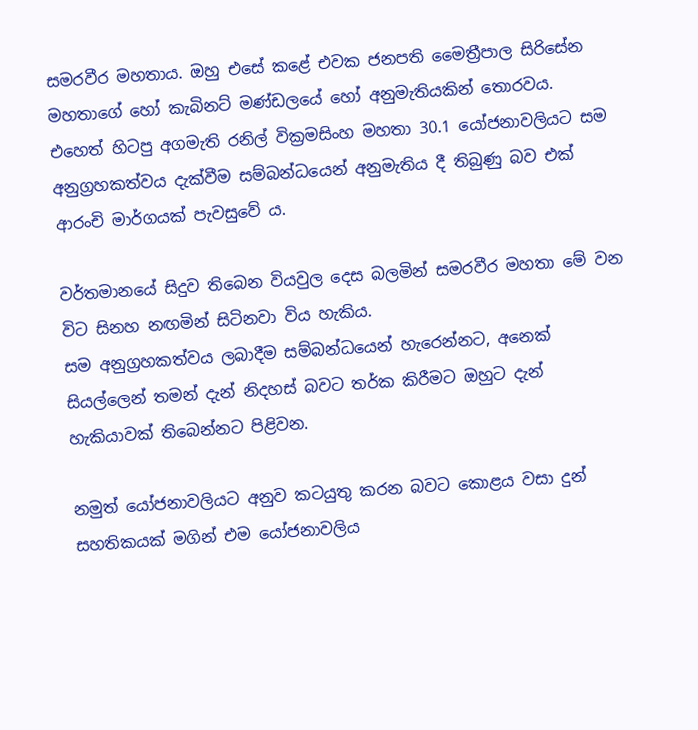සමරවීර මහතාය. ඔහු එසේ කළේ එවක ජනපති මෛත්‍රීපාල සිරිසේන මහතාගේ හෝ කැබිනට් මණ්ඩලයේ හෝ අනුමැතියකින් තොරවය. එහෙත් හිටපු අගමැති රනිල් වික්‍රමසිංහ මහතා 30.1 යෝජනාවලියට සම අනුග්‍රහකත්වය දැක්වීම සම්බන්ධයෙන් අනුමැතිය දී තිබුණු බව එක් ආරංචි මාර්ගයක් පැවසුවේ ය.

වර්තමානයේ සිදුව තිබෙන වියවුල දෙස බලමින් සමරවීර මහතා මේ වන විට සිනහ නඟමින් සිටිනවා විය හැකිය.
සම අනුග්‍රහකත්වය ලබාදීම සම්බන්ධයෙන් හැරෙන්නට, අනෙක් සියල්ලෙන් තමන් දැන් නිදහස් බවට තර්ක කිරීමට ඔහුට දැන් හැකියාවක් තිබෙන්නට පිළිවන.

නමුත් යෝජනාවලියට අනුව කටයුතු කරන බවට කොළය වසා දුන් සහතිකයක් මගින් එම යෝජනාවලිය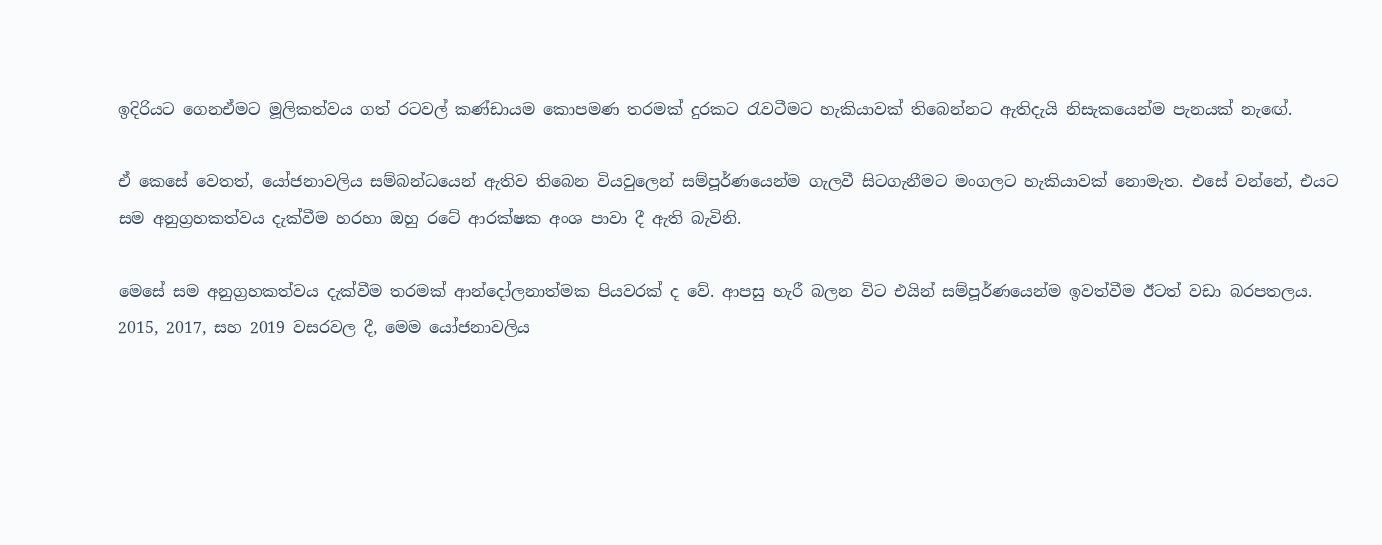ඉදිරියට ගෙනඒමට මූලිකත්වය ගත් රටවල් කණ්ඩායම කොපමණ තරමක් දුරකට රැවටීමට හැකියාවක් තිබෙන්නට ඇතිදැයි නිසැකයෙන්ම පැනයක් නැඟේ.

ඒ කෙසේ වෙතත්, යෝජනාවලිය සම්බන්ධයෙන් ඇතිව තිබෙන වියවුලෙන් සම්පූර්ණයෙන්ම ගැලවී සිටගැනීමට මංගලට හැකියාවක් නොමැත. එසේ වන්නේ, එයට සම අනුග්‍රහකත්වය දැක්වීම හරහා ඔහු රටේ ආරක්ෂක අංශ පාවා දී ඇති බැවිනි.

මෙසේ සම අනුග්‍රහකත්වය දැක්වීම තරමක් ආන්දෝලනාත්මක පියවරක් ද වේ. ආපසු හැරී බලන විට එයින් සම්පූර්ණයෙන්ම ඉවත්වීම ඊටත් වඩා බරපතලය. 2015, 2017, සහ 2019 වසරවල දී, මෙම යෝජනාවලිය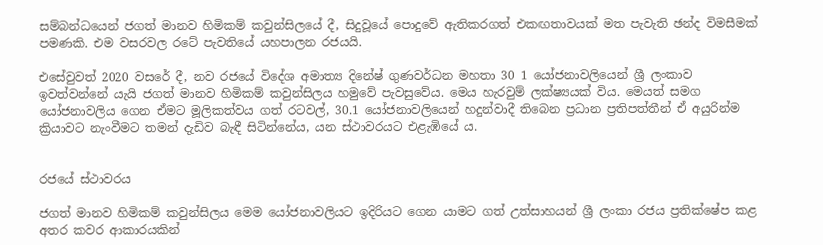සම්බන්ධයෙන් ජගත් මානව හිමිකම් කවුන්සිලයේ දී, සිදුවූයේ පොදුවේ ඇතිකරගත් එකඟතාවයක් මත පැවැති ඡන්ද විමසීමක් පමණකි. එම වසරවල රටේ පැවතියේ යහපාලන රජයයි.

එසේවුවත් 2020 වසරේ දී, නව රජයේ විදේශ අමාත්‍ය දිනේෂ් ගුණවර්ධන මහතා 30 1 යෝජනාවලියෙන් ශ්‍රී ලංකාව ඉවත්වන්නේ යැයි ජගත් මානව හිමිකම් කවුන්සිලය හමුවේ පැවසුවේය. මෙය හැරවුම් ලක්ෂ්‍යයක් විය. මෙයත් සමග යෝජනාවලිය ගෙන ඒමට මූලිකත්වය ගත් රටවල්, 30.1 යෝජනාවලියෙන් හදුන්වාදී තිබෙන ප්‍රධාන ප්‍රතිපත්තීන් ඒ අයුරින්ම ක්‍රියාවට නැංවීමට තමන් දැඩිව බැඳී සිටින්නේය, යන ස්ථාවරයට එළැඹියේ ය.


රජයේ ස්ථාවරය

ජගත් මානව හිමිකම් කවුන්සිලය මෙම යෝජනාවලියට ඉදිරියට ගෙන යාමට ගත් උත්සාහයන් ශ්‍රී ලංකා රජය ප්‍රතික්ෂේප කළ අතර කවර ආකාරයකින්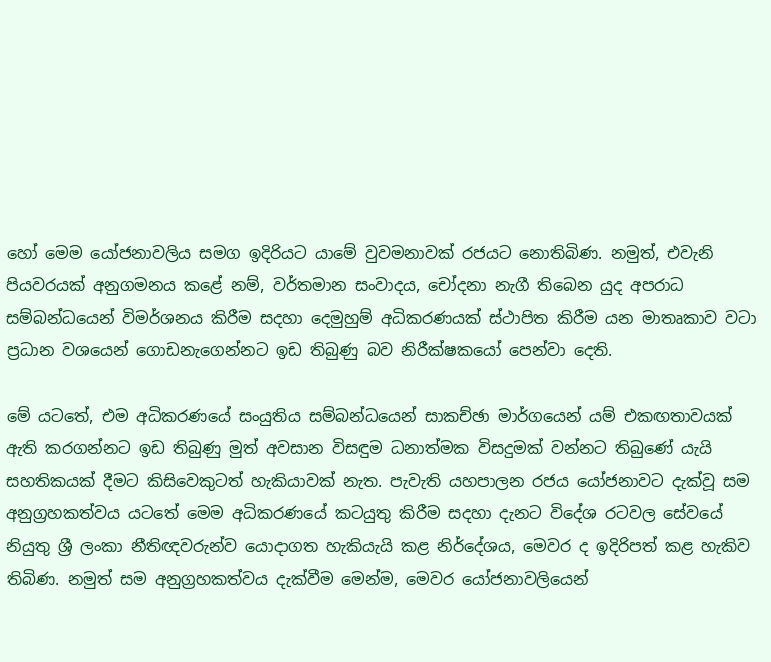හෝ මෙම යෝජනාවලිය සමග ඉදිරියට යාමේ වුවමනාවක් රජයට නොතිබිණ. නමුත්, එවැනි පියවරයක් අනුගමනය කළේ නම්, වර්තමාන සංවාදය, චෝදනා නැගී තිබෙන යුද අපරාධ සම්බන්ධයෙන් විමර්ශනය කිරීම සදහා දෙමුහුම් අධිකරණයක් ස්ථාපිත කිරීම යන මාතෘකාව වටා ප්‍රධාන වශයෙන් ගොඩනැගෙන්නට ඉඩ තිබුණු බව නිරීක්ෂකයෝ පෙන්වා දෙති.

මේ යටතේ, එම අධිකරණයේ සංයුතිය සම්බන්ධයෙන් සාකච්ඡා මාර්ගයෙන් යම් එකඟතාවයක් ඇති කරගන්නට ඉඩ තිබුණු මුත් අවසාන විසඳුම ධනාත්මක විසදුමක් වන්නට තිබුණේ යැයි සහතිකයක් දීමට කිසිවෙකුටත් හැකියාවක් නැත. පැවැති යහපාලන රජය යෝජනාවට දැක්වූ සම අනුග්‍රහකත්වය යටතේ මෙම අධිකරණයේ කටයුතු කිරීම සදහා දැනට විදේශ රටවල සේවයේ නියුතු ශ්‍රී ලංකා නීතිඥවරුන්ව යොදාගත හැකියැයි කළ නිර්දේශය, මෙවර ද ඉදිරිපත් කළ හැකිව තිබිණ. නමුත් සම අනුග්‍රහකත්වය දැක්වීම මෙන්ම, මෙවර යෝජනාවලියෙන්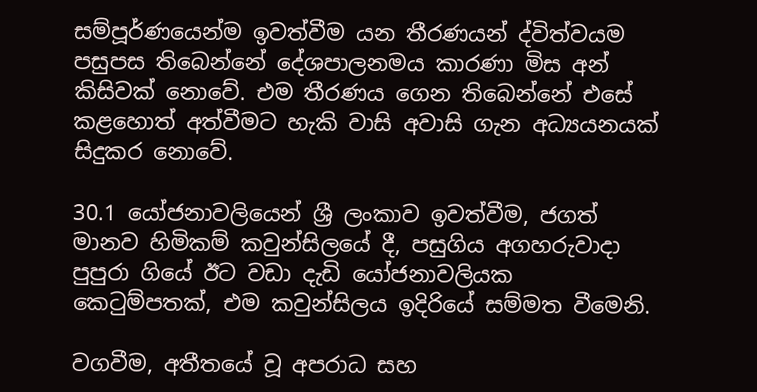සම්පූර්ණයෙන්ම ඉවත්වීම යන තීරණයන් ද්විත්වයම පසුපස තිබෙන්නේ දේශපාලනමය කාරණා මිස අන් කිසිවක් නොවේ. එම තීරණය ගෙන තිබෙන්නේ එසේ කළහොත් අත්වීමට හැකි වාසි අවාසි ගැන අධ්‍යයනයක් සිදුකර නොවේ.

30.1 යෝජනාවලියෙන් ශ්‍රී ලංකාව ඉවත්වීම, ජගත් මානව හිමිකම් කවුන්සිලයේ දී, පසුගිය අගහරුවාදා පුපුරා ගියේ ඊට වඩා දැඩි යෝජනාවලියක කෙටුම්පතක්, එම කවුන්සිලය ඉදිරියේ සම්මත වීමෙනි.

වගවීම, අතීතයේ වූ අපරාධ සහ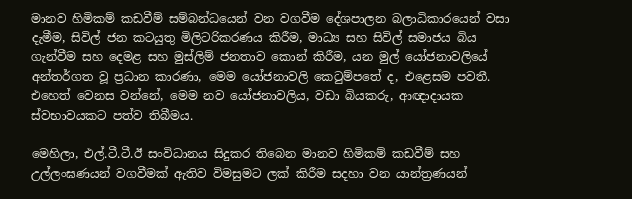මානව හිමිකම් කඩවීම් සම්බන්ධයෙන් වන වගවීම දේශපාලන බලාධිකාරයෙන් වසා දැමීම, සිවිල් ජන කටයුතු මිලිටරිකරණය කිරීම, මාධ්‍ය සහ සිවිල් සමාජය බිය ගැන්වීම සහ දෙමළ සහ මුස්ලිම් ජනතාව කොන් කිරීම, යන මුල් යෝජනාවලියේ අන්තර්ගත වූ ප්‍රධාන කාරණා, මෙම යෝජනාවලි කෙටුම්පතේ ද, එළෙසම පවතී. එහෙත් වෙනස වන්නේ, මෙම නව යෝජනාවලිය, වඩා බියකරු, ආඥාදායක ස්වභාවයකට පත්ව තිබීමය.

මෙහිලා, එල්.ටී.ටී.ඊ සංවිධානය සිදුකර තිබෙන මානව හිමිකම් කඩවීම් සහ උල්ලංඝණයන් වගවීමක් ඇතිව විමසුමට ලක් කිරීම සදහා වන යාන්ත්‍රණයන්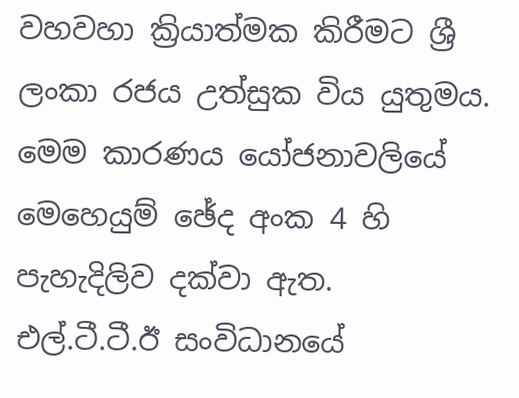වහවහා ක්‍රියාත්මක කිරීමට ශ්‍රී ලංකා රජය උත්සුක විය යුතුමය. මෙම කාරණය යෝජනාවලියේ මෙහෙයුම් ඡේද අංක 4 හි පැහැදිලිව දක්වා ඇත.
එල්.ටී.ටී.ඊ සංවිධානයේ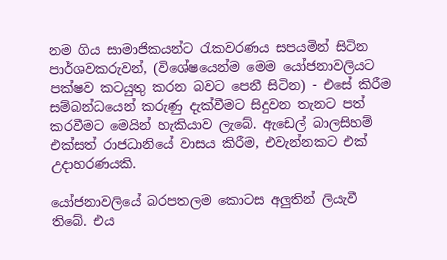නම ගිය සාමාජිකයන්ට රැකවරණය සපයමින් සිටින පාර්ශවකරුවන්, (විශේෂයෙන්ම මෙම යෝජනාවලියට පක්ෂව කටයුතු කරන බවට පෙනී සිටින) - එසේ කිරීම සම්බන්ධයෙන් කරුණු දැක්වීමට සිදුවන තැනට පත් කරවීමට මෙයින් හැකියාව ලැබේ. ඇඩෙල් බාලසිහම් එක්සත් රාජධානියේ වාසය කිරීම, එවැන්නකට එක් උදාහරණයකි.

යෝජනාවලියේ බරපතලම කොටස අලුතින් ලියැවී තිබේ. එය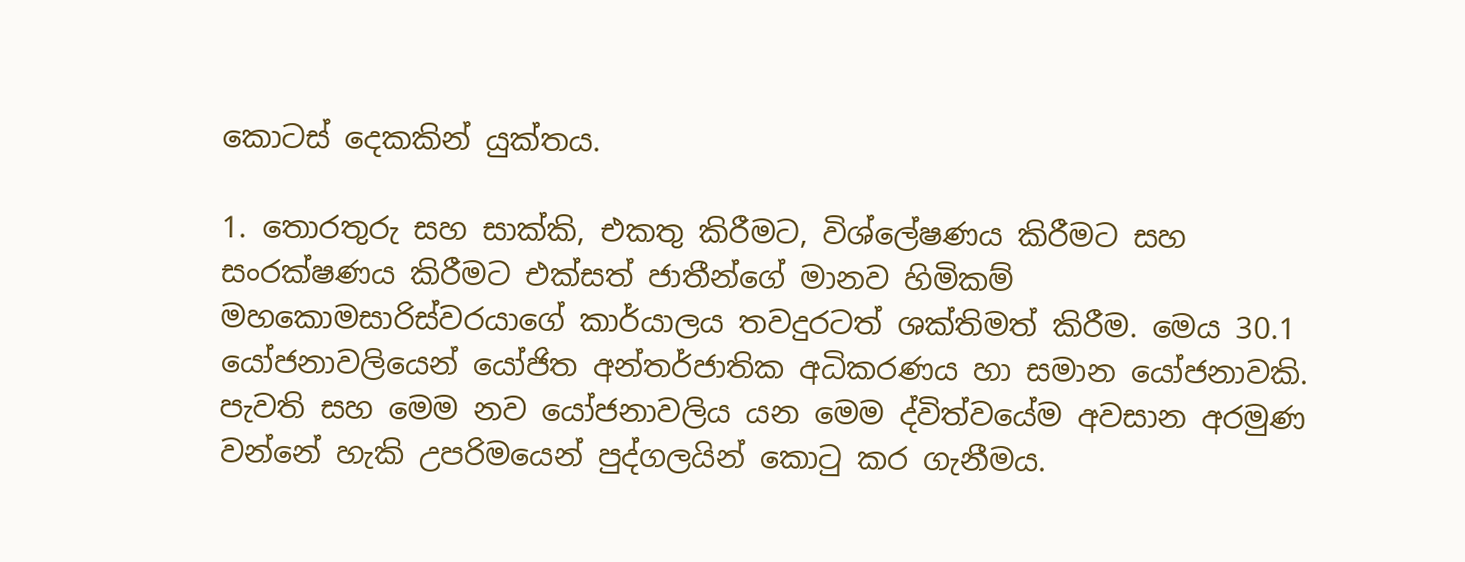කොටස් දෙකකින් යුක්තය.

1. තොරතුරු සහ සාක්කි, එකතු කිරීමට, විශ්ලේෂණය කිරීමට සහ සංරක්ෂණය කිරීමට එක්සත් ජාතීන්ගේ මානව හිමිකම් මහකොමසාරිස්වරයාගේ කාර්යාලය තවදුරටත් ශක්තිමත් කිරීම. මෙය 30.1 යෝජනාවලියෙන් යෝජිත අන්තර්ජාතික අධිකරණය හා සමාන යෝජනාවකි. පැවති සහ මෙම නව යෝජනාවලිය යන මෙම ද්විත්වයේම අවසාන අරමුණ වන්නේ හැකි උපරිමයෙන් පුද්ගලයින් කොටු කර ගැනීමය.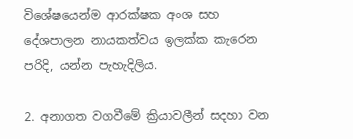විශේෂයෙන්ම ආරක්ෂක අංශ සහ දේශපාලන නායකත්වය ඉලක්ක කැරෙන පරිදි, යන්න පැහැදිලිය.

2. අනාගත වගවීමේ ක්‍රියාවලීන් සදහා වන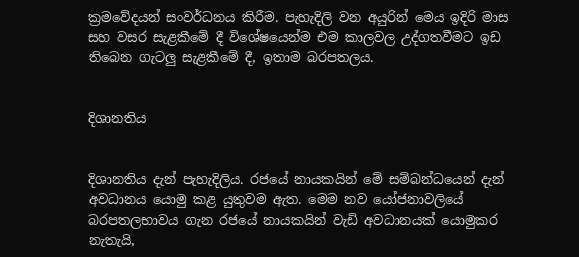ක්‍රමවේදයන් සංවර්ධනය කිරීම. පැහැදිලි වන අයුරින් මෙය ඉදිරි මාස සහ වසර සැළකීමේ දී විශේෂයෙන්ම එම කාලවල උද්ගතවීමට ඉඩ තිබෙන ගැටලු සැළකීමේ දී, ඉතාම බරපතලය.


දිශානතිය


දිශානතිය දැන් පැහැදිලිය. රජයේ නායකයින් මේ සම්බන්ධයෙන් දැන් අවධානය යොමු කළ යුතුවම ඇත. මෙම නව යෝජනාවලියේ බරපතලභාවය ගැන රජයේ නායකයින් වැඩි අවධානයක් යොමුකර නැතැයි,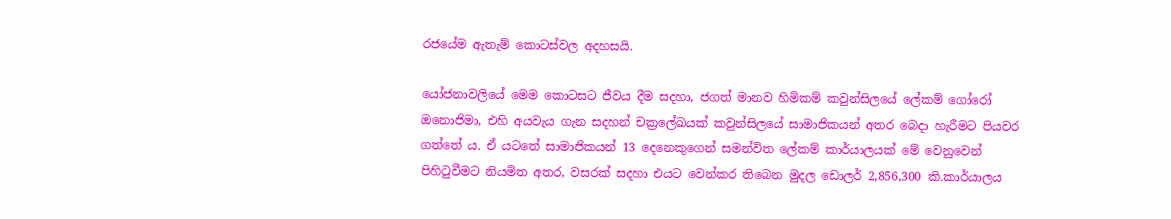රජයේම ඇතැම් කොටස්වල අදහසයි.

යෝජනාවලියේ මෙම කොටසට ජීවය දීම සදහා, ජගත් මානව හිමිකම් කවුන්සිලයේ ලේකම් ගෝරෝ ඔනොජිමා, එහි අයවැය ගැන සදහන් චක්‍රලේඛයක් කවුන්සිලයේ සාමාජිකයන් අතර බෙදා හැරීමට පියවර ගත්තේ ය. ඒ යටතේ සාමාජිකයන් 13 දෙනෙකුගෙන් සමන්විත ලේකම් කාර්යාලයක් මේ වෙනුවෙන් පිහිටුවීමට නියමිත අතර, වසරක් සදහා එයට වෙන්කර තිබෙන මුදල ඩොලර් 2,856,300 කි.කාර්යාලය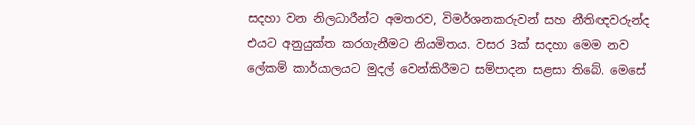සදහා වන නිලධාරීන්ට අමතරව, විමර්ශනකරුවන් සහ නීතිඥවරුන්ද එයට අනුයුක්ත කරගැනීමට නියමිතය. වසර 3ක් සදහා මෙම නව ලේකම් කාර්යාලයට මුදල් වෙන්කිරීමට සම්පාදන සළසා තිබේ. මෙසේ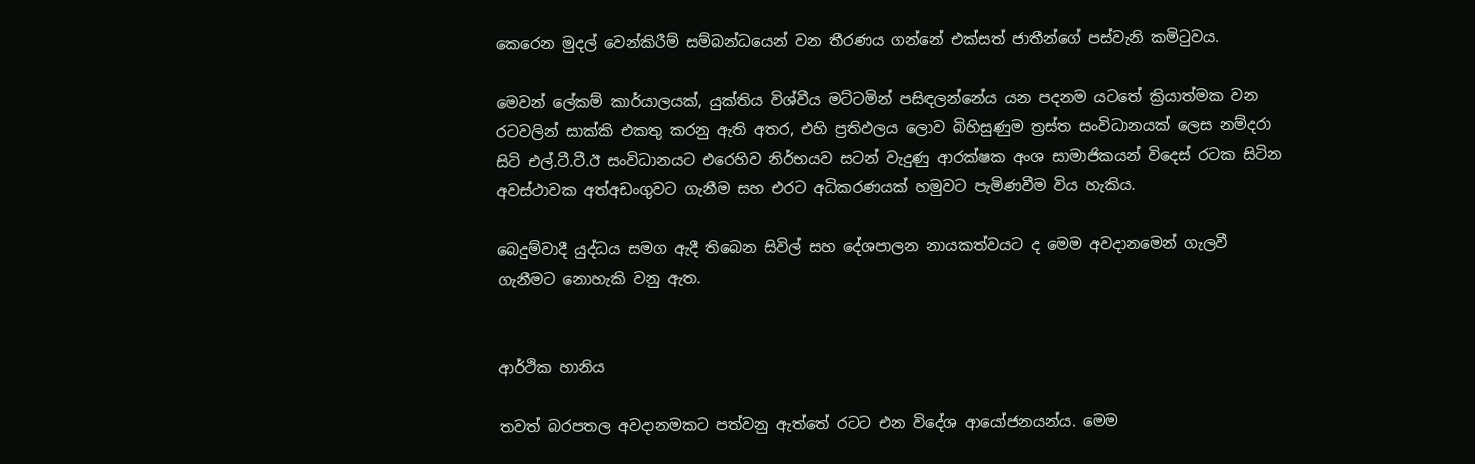කෙරෙන මුදල් වෙන්කිරීම් සම්බන්ධයෙන් වන තීරණය ගන්නේ එක්සත් ජාතීන්ගේ පස්වැනි කමිටුවය.

මෙවන් ලේකම් කාර්යාලයක්, යුක්තිය විශ්වීය මට්ටමින් පසිඳලන්නේය යන පදනම යටතේ ක්‍රියාත්මක වන රටවලින් සාක්කි එකතු කරනු ඇති අතර, එහි ප්‍රතිඵලය ලොව බිහිසුණුම ත්‍රස්ත සංවිධානයක් ලෙස නම්දරා සිටි එල්.ටී.ටී.ඊ සංවිධානයට එරෙහිව නිර්භයව සටන් වැදුණු ආරක්ෂක අංශ සාමාජිකයන් විදෙස් රටක සිටින අවස්ථාවක අත්අඩංගුවට ගැනීම සහ එරට අධිකරණයක් හමුවට පැමිණවීම විය හැකිය.

බෙදුම්වාදී යුද්ධය සමග ඇදී තිබෙන සිවිල් සහ දේශපාලන නායකත්වයට ද මෙම අවදානමෙන් ගැලවී ගැනීමට නොහැකි වනු ඇත.


ආර්ථික හානිය

තවත් බරපතල අවදානමකට පත්වනු ඇත්තේ රටට එන විදේශ ආයෝජනයන්ය. මෙම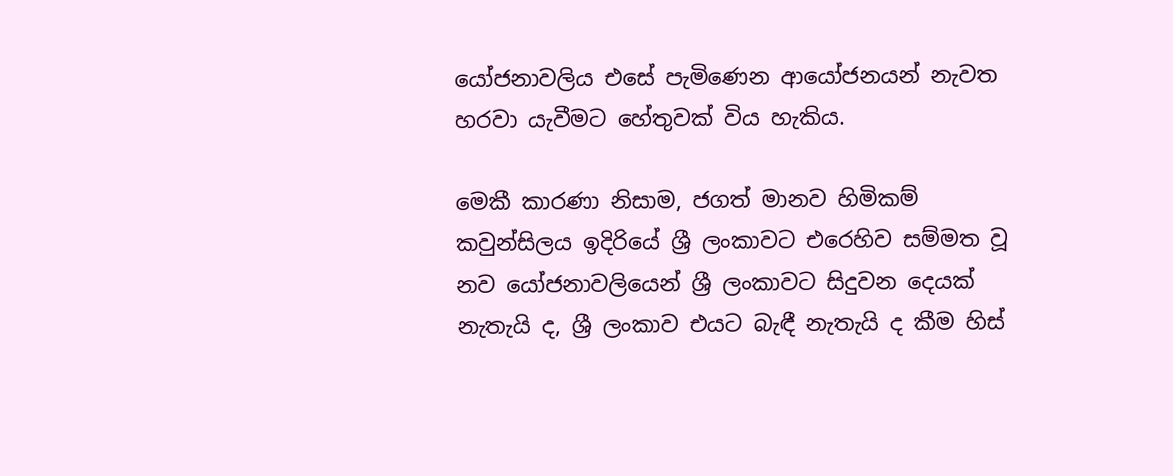යෝජනාවලිය එසේ පැමිණෙන ආයෝජනයන් නැවත හරවා යැවීමට හේතුවක් විය හැකිය.

මෙකී කාරණා නිසාම, ජගත් මානව හිමිකම් කවුන්සිලය ඉදිරියේ ශ්‍රී ලංකාවට එරෙහිව සම්මත වූ නව යෝජනාවලියෙන් ශ්‍රී ලංකාවට සිදුවන දෙයක් නැතැයි ද, ශ්‍රී ලංකාව එයට බැඳී නැතැයි ද කීම හිස්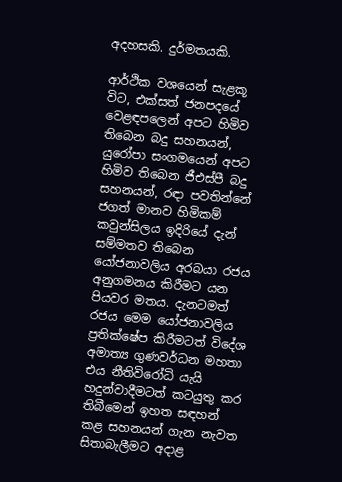අදහසකි. දුර්මතයකි.

ආර්ථික වශයෙන් සැළකූ විට, එක්සත් ජනපදයේ වෙළඳපලෙන් අපට හිමිව තිබෙන බදු සහනයන්, යුරෝපා සංගමයෙන් අපට හිමිව තිබෙන ජීඑස්පී බදු සහනයන්, රඳා පවතින්නේ ජගත් මානව හිමිකම් කවුන්සිලය ඉදිරියේ දැන් සම්මතව තිබෙන යෝජනාවලිය අරබයා රජය අනුගමනය කිරීමට යන පියවර මතය. දැනටමත් රජය මෙම යෝජනාවලිය ප්‍රතික්ෂේප කිරීමටත් විදේශ අමාත්‍ය ගුණවර්ධන මහතා එය නීතිවිරෝධි යැයි හදුන්වාදීමටත් කටයුතු කර තිබීමෙන් ඉහත සඳහන් කළ සහනයන් ගැන නැවත සිතාබැලීමට අදාළ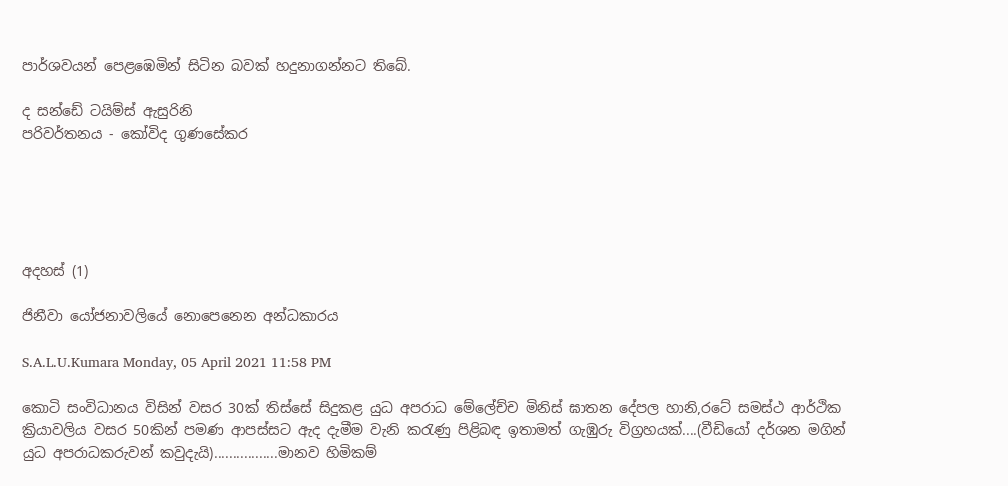පාර්ශවයන් පෙළඹෙමින් සිටින බවක් හදුනාගන්නට තිබේ.

ද සන්ඩේ ටයිම්ස් ඇසුරිනි
පරිවර්තනය - කෝවිද ගුණසේකර





අදහස් (1)

ජිනීවා යෝජනාවලියේ නොපෙනෙන අන්ධකාරය

S.A.L.U.Kumara Monday, 05 April 2021 11:58 PM

කොටි සංවිධානය විසින් වසර 30ක් තිස්සේ සිදුකළ යුධ අපරාධ මේලේච්ච මිනිස් ඝාතන දේපල හානි,රටේ සමස්ථ ආර්ථික ක්‍රියාවලිය වසර 50කින් පමණ ආපස්සට ඇද දැමීම වැනි කරැණු පිළිබඳ ඉතාමත් ගැඹුරු විග්‍රහයක්....(වීඩියෝ දර්ශන මගින් යුධ අපරාධකරුවන් කවුදැයි).................මානව හිමිකම්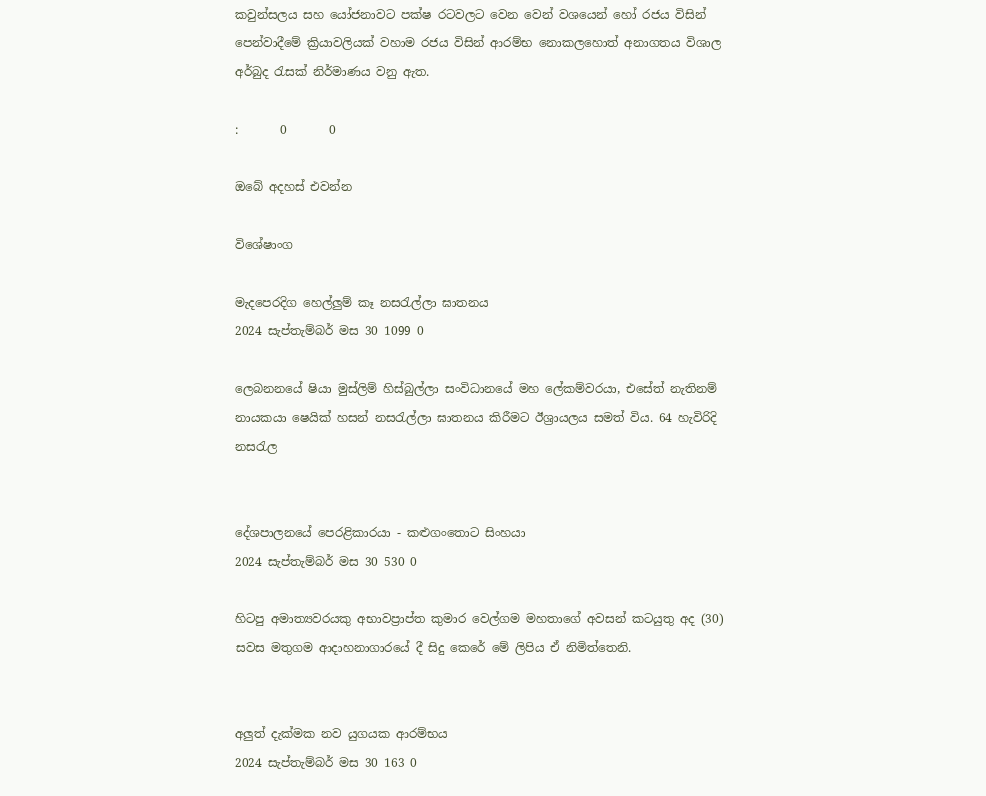කවුන්සලය සහ යෝජනාවට පක්ෂ රටවලට වෙන වෙන් වශයෙන් හෝ රජය විසින් පෙන්වාදීමේ ක්‍රියාවලියක් වහාම රජය විසින් ආරම්භ නොකලහොත් අනාගතය විශාල අර්බුද රැසක් නිර්මාණය වනු ඇත.

:       0       0

ඔබේ අදහස් එවන්න

විශේෂාංග

මැදපෙරදිග හෙල්ලුම් කෑ නසරැල්ලා ඝාතනය
2024 සැප්තැම්බර් මස 30 1099 0

ලෙබනනයේ ෂියා මුස්ලිම් හිස්බුල්ලා සංවිධානයේ මහ ලේකම්වරයා, එසේත් නැතිනම් නායකයා ෂෙයික් හසන් නසරැල්ලා ඝාතනය කිරීමට ඊශ්‍රායලය සමත් විය. 64 හැවිරිදි නසරැල


දේශපාලනයේ පෙරළිකාරයා - කළුගංතොට සිංහයා
2024 සැප්තැම්බර් මස 30 530 0

හිටපු අමාත්‍යවරයකු අභාවප්‍රාප්ත කුමාර වෙල්ගම මහතාගේ අවසන් කටයුතු අද (30) සවස මතුගම ආදාහනාගාරයේ දී සිදු කෙරේ මේ ලිපිය ඒ නිමිත්තෙනි.


අලුත් දැක්මක නව යුගයක ආරම්භය
2024 සැප්තැම්බර් මස 30 163 0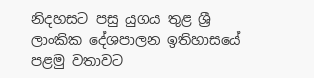නිදහසට පසු යුගය තුළ ශ්‍රී ලාංකික දේශපාලන ඉතිහාසයේ පළමු වතාවට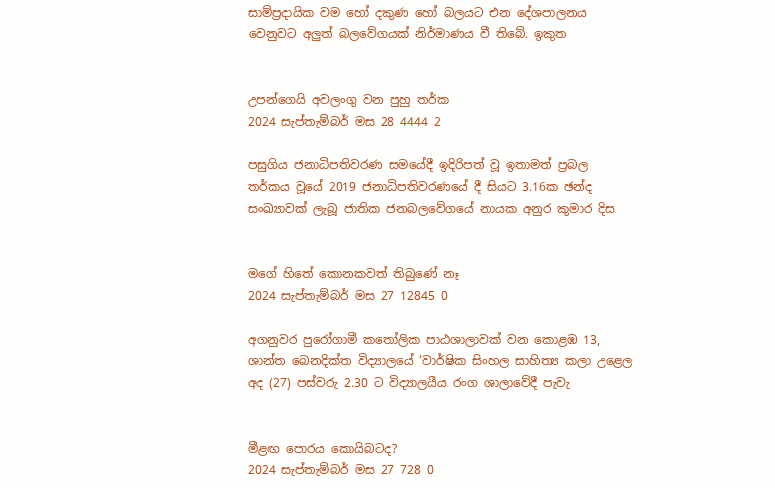සාම්ප්‍රදායික වම හෝ දකුණ හෝ බලයට එන දේශපාලනය වෙනුවට අලුත් බලවේගයක් නිර්මාණය වී තිබේ. ඉකුත


උපන්ගෙයි අවලංගු වන පුහු තර්ක
2024 සැප්තැම්බර් මස 28 4444 2

පසුගිය ජනාධිපතිවරණ සමයේදී ඉදිරිපත් වූ ඉතාමත් ප්‍රබල තර්කය වූයේ 2019 ජනාධිපතිවරණයේ දී සියට 3.16ක ඡන්ද සංඛ්‍යාවක් ලැබූ ජාතික ජනබලවේගයේ නායක අනුර කුමාර දිස


මගේ හිතේ කොනකවත් තිබුණේ නෑ
2024 සැප්තැම්බර් මස 27 12845 0

අගනුවර පුරෝගාමී කතෝලික පාඨශාලාවක් වන කොළඹ 13, ශාන්ත බෙනදික්ත විද්‍යාලයේ ‘වාර්ෂික සිංහල සාහිත්‍ය කලා උළෙල අද (27) පස්වරු 2.30 ට විද්‍යාලයීය රංග ශාලාවේදී පැවැ


මීළඟ පොරය කොයිබටද?
2024 සැප්තැම්බර් මස 27 728 0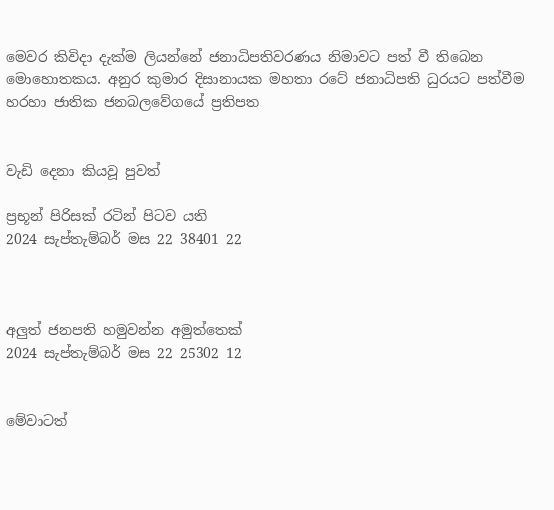මෙවර කිවිදා දැක්ම ලියන්නේ ජනාධිපතිවරණය නිමාවට පත් වී තිබෙන මොහොතකය. අනුර කුමාර දිසානායක මහතා රටේ ජනාධිපති ධුරයට පත්වීම හරහා ජාතික ජනබලවේගයේ ප්‍රතිපත


වැඩි දෙනා කියවූ පුවත්

ප්‍රභූන් පිරිසක් රටින් පිටව යති
2024 සැප්තැම්බර් මස 22 38401 22



අලුත් ජනපති හමුවන්න අමුත්තෙක්
2024 සැප්තැම්බර් මස 22 25302 12


මේවාටත්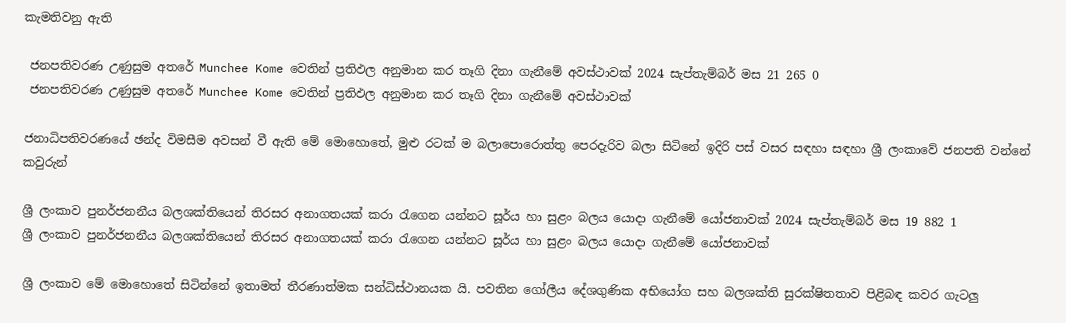කැමතිවනු ඇති

 ජනපතිවරණ උණුසුම අතරේ Munchee Kome වෙතින් ප්‍රතිඵල අනුමාන කර තෑගි දිනා ගැනීමේ අවස්ථාවක් 2024 සැප්තැම්බර් මස 21 265 0
 ජනපතිවරණ උණුසුම අතරේ Munchee Kome වෙතින් ප්‍රතිඵල අනුමාන කර තෑගි දිනා ගැනීමේ අවස්ථාවක්

ජනාධිපතිවරණයේ ඡන්ද විමසීම අවසන් වී ඇති මේ මොහොතේ, මුළු රටක් ම බලාපොරොත්තු පෙරදැරිව බලා සිටිනේ ඉදිරි පස් වසර සඳහා සඳහා ශ්‍රී ලංකාවේ ජනපති වන්නේ කවුරුන්

ශ්‍රී ලංකාව පුනර්ජනනීය බලශක්තියෙන් තිරසර අනාගතයක් කරා රැගෙන යන්නට සූර්ය හා සුළං බලය යොදා ගැනීමේ යෝජනාවක් 2024 සැප්තැම්බර් මස 19 882 1
ශ්‍රී ලංකාව පුනර්ජනනීය බලශක්තියෙන් තිරසර අනාගතයක් කරා රැගෙන යන්නට සූර්ය හා සුළං බලය යොදා ගැනීමේ යෝජනාවක්

ශ්‍රී ලංකාව මේ මොහොතේ සිටින්නේ ඉතාමත් තීරණාත්මක සන්ධිස්ථානයක යි. පවතින ගෝලීය දේශගුණික අභියෝග සහ බලශක්ති සුරක්ෂිතතාව පිළිබඳ කවර ගැටලු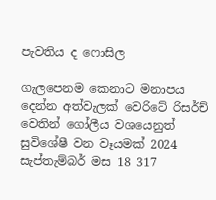පැවතිය ද ෆොසිල

ගැලපෙනම කෙනාට මනාපය දෙන්න අත්වැලක් වෙරිටේ රිසර්ච් වෙතින් ගෝලීය වශයෙනුත් සුවිශේෂී වන වෑයමක් 2024 සැප්තැම්බර් මස 18 317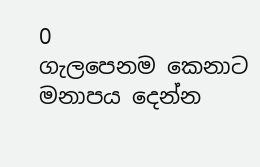0
ගැලපෙනම කෙනාට මනාපය දෙන්න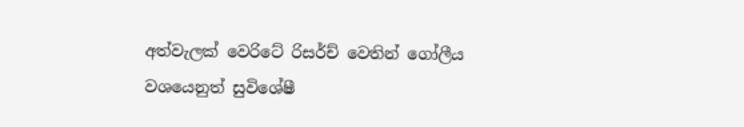අත්වැලක් වෙරිටේ රිසර්ච් වෙතින් ගෝලීය වශයෙනුත් සුවිශේෂී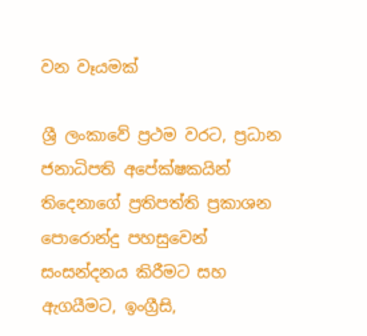වන වෑයමක්

ශ්‍රී ලංකාවේ ප්‍රථම වරට, ප්‍රධාන ජනාධිපති අපේක්ෂකයින් තිදෙනාගේ ප්‍රතිපත්ති ප්‍රකාශන පොරොන්දු පහසුවෙන් සංසන්දනය කිරීමට සහ ඇගයීමට, ඉංග්‍රීසි,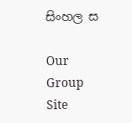සිංහල ස

Our Group Site